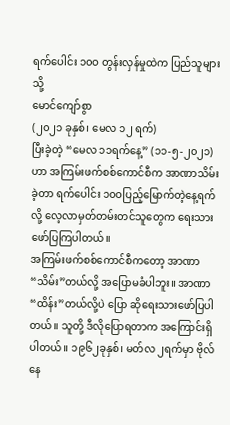ရက်ပေါင်း ၁၀ဝ တွန်းလှန်မှုထဲက ပြည်သူများသို့
မောင်ကျော်စွာ
(၂၀၂၁ ခုနှစ်၊ မေလ ၁၂ ရက်)
ပြီးခဲ့တဲ့ “မေလ ၁၁ရက်နေ့” (၁၁-၅-၂၀၂၁)ဟာ အကြမ်းဖက်စစ်ကောင်စီက အာဏာသိမ်းခဲ့တာ ရက်ပေါင်း ၁၀ဝပြည့်မြောက်တဲ့နေ့ရက်လို့ လေ့လာမှတ်တမ်းတင်သူတွေက ရေးသားဖော်ပြကြပါတယ်။
အကြမ်းဖက်စစ်ကောင်စီကတော့ အာဏာ“သိမ်း”တယ်လို့ အပြောမခံပါဘူး။ အာဏာ“ထိန်း”တယ်လို့ပဲ ပြော ဆိုရေးသားဖော်ပြပါတယ်။ သူတို့ ဒီလိုပြောရတာက အကြောင်းရှိပါတယ်။ ၁၉၆၂ခုနှစ်၊ မတ်လ ၂ရက်မှာ ဗိုလ်နေ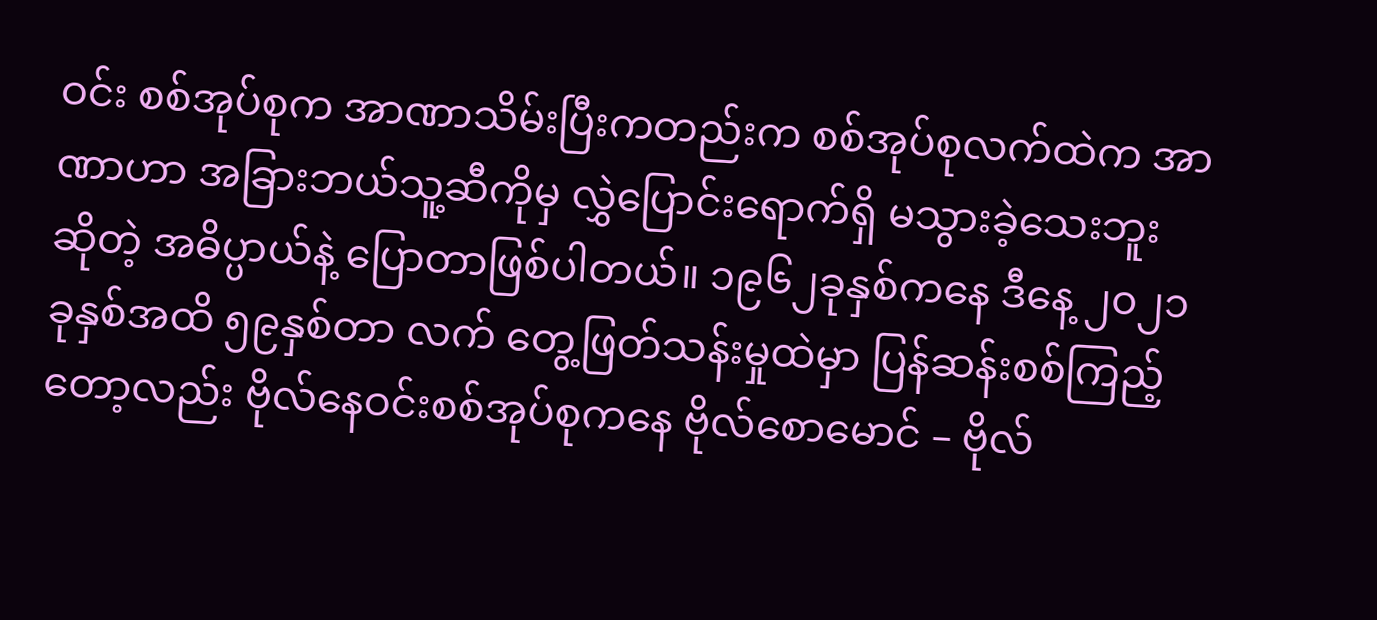ဝင်း စစ်အုပ်စုက အာဏာသိမ်းပြီးကတည်းက စစ်အုပ်စုလက်ထဲက အာဏာဟာ အခြားဘယ်သူ့ဆီကိုမှ လွှဲပြောင်းရောက်ရှိ မသွားခဲ့သေးဘူး ဆိုတဲ့ အဓိပ္ပာယ်နဲ့ ပြောတာဖြစ်ပါတယ်။ ၁၉၆၂ခုနှစ်ကနေ ဒီနေ့ ၂၀၂၁ခုနှစ်အထိ ၅၉နှစ်တာ လက် တွေ့ဖြတ်သန်းမှုထဲမှာ ပြန်ဆန်းစစ်ကြည့်တော့လည်း ဗိုလ်နေဝင်းစစ်အုပ်စုကနေ ဗိုလ်စောမောင် – ဗိုလ်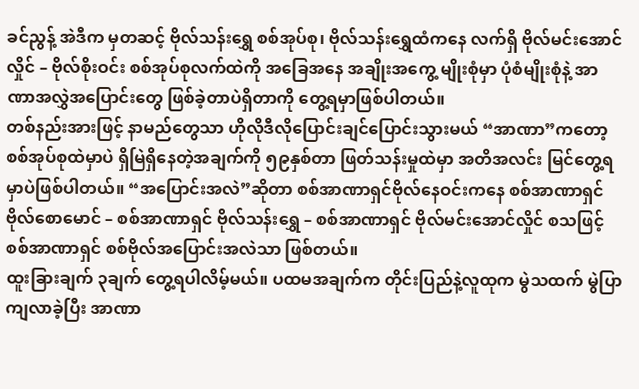ခင်ညွန့် အဲဒီက မှတဆင့် ဗိုလ်သန်းရွှေ စစ်အုပ်စု၊ ဗိုလ်သန်းရွှေထံကနေ လက်ရှိ ဗိုလ်မင်းအောင်လှိုင် – ဗိုလ်စိုးဝင်း စစ်အုပ်စုလက်ထဲကို အခြေအနေ အချိုးအကွေ့ မျိုးစုံမှာ ပုံစံမျိုးစုံနဲ့ အာဏာအလွှဲအပြောင်းတွေ ဖြစ်ခဲ့တာပဲရှိတာကို တွေ့ရမှာဖြစ်ပါတယ်။
တစ်နည်းအားဖြင့် နာမည်တွေသာ ဟိုလိုဒီလိုပြောင်းချင်ပြောင်းသွားမယ် “အာဏာ”ကတော့ စစ်အုပ်စုထဲမှာပဲ ရှိမြဲရှိနေတဲ့အချက်ကို ၅၉နှစ်တာ ဖြတ်သန်းမှုထဲမှာ အတိအလင်း မြင်တွေ့ရမှာပဲဖြစ်ပါတယ်။ “အပြောင်းအလဲ”ဆိုတာ စစ်အာဏာရှင်ဗိုလ်နေဝင်းကနေ စစ်အာဏာရှင် ဗိုလ်စောမောင် – စစ်အာဏာရှင် ဗိုလ်သန်းရွှေ – စစ်အာဏာရှင် ဗိုလ်မင်းအောင်လှိုင် စသဖြင့် စစ်အာဏာရှင် စစ်ဗိုလ်အပြောင်းအလဲသာ ဖြစ်တယ်။
ထူးခြားချက် ၃ချက် တွေ့ရပါလိမ့်မယ်။ ပထမအချက်က တိုင်းပြည်နဲ့လူထုက မွဲသထက် မွဲပြာကျလာခဲ့ပြီး အာဏာ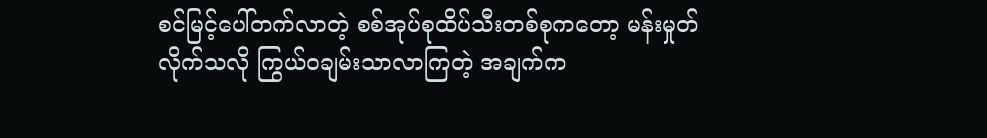စင်မြင့်ပေါ်တက်လာတဲ့ စစ်အုပ်စုထိပ်သီးတစ်စုကတော့ မန်းမှုတ်လိုက်သလို ကြွယ်ဝချမ်းသာလာကြတဲ့ အချက်က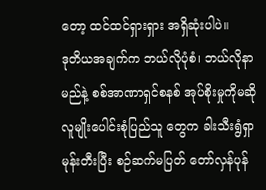တော့ ထင်ထင်ရှားရှား အရှိဆုံးပါပဲ။
ဒုတိယအချက်က ဘယ်လိုပုံစံ၊ ဘယ်လိုနာမည်နဲ့ စစ်အာဏာရှင်စနစ် အုပ်စိုးမှုကိုမဆို လူမျိုးပေါင်းစုံပြည်သူ တွေက ခါးသီးရွံရှာ မုန်းတီးပြီး စဉ်ဆက်မပြတ် တော်လှန်ပုန်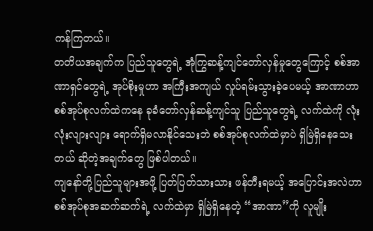ကန်ကြတယ်။
တတိယအချက်က ပြည်သူတွေရဲ့ အုံကြွဆန့်ကျင်တော်လှန်မှုတွေကြောင့် စစ်အာဏာရှင်တွေရဲ့ အုပ်စိုးမှုဟာ အကြီးအကျယ် လှုပ်ရမ်းသွားခဲ့ပေမယ့် အာဏာဟာ စစ်အုပ်စုလက်ထဲကနေ ခုခံတော်လှန်ဆန့်ကျင်သူ ပြည်သူတွေရဲ့ လက်ထဲကို လုံးလုံးလျားလျား ရောက်ရှိမလာနိုင်သေးဘဲ စစ်အုပ်စုလက်ထဲမှာပဲ ရှိမြဲရှိနေသေးတယ် ဆိုတဲ့အချက်တွေ ဖြစ်ပါတယ်။
ကျနော်တို့ပြည်သူများအဖို့ ပြတ်ပြတ်သားသား ဖန်တီးရမယ့် အပြောင်းအလဲဟာ စစ်အုပ်စုအဆက်ဆက်ရဲ့ လက်ထဲမှာ ရှိမြဲရှိနေတဲ့ “အာဏာ”ကို လူမျိုး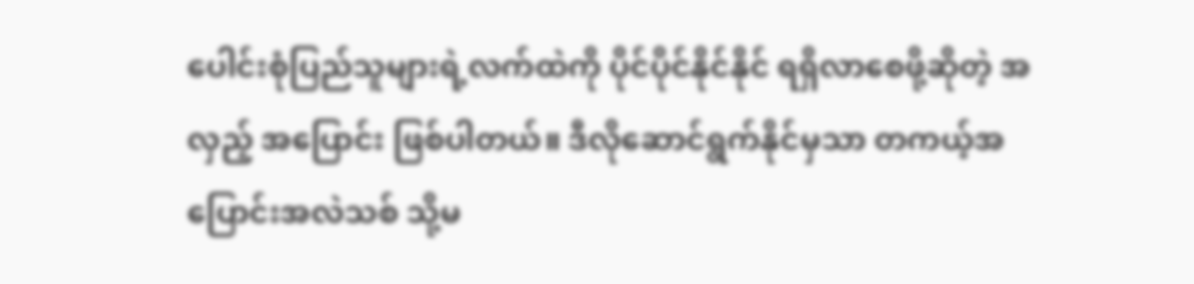ပေါင်းစုံပြည်သူများရဲ့လက်ထဲကို ပိုင်ပိုင်နိုင်နိုင် ရရှိလာစေဖို့ဆိုတဲ့ အလှည့် အပြောင်း ဖြစ်ပါတယ်။ ဒီလိုဆောင်ရွက်နိုင်မှသာ တကယ့်အပြောင်းအလဲသစ် သို့မ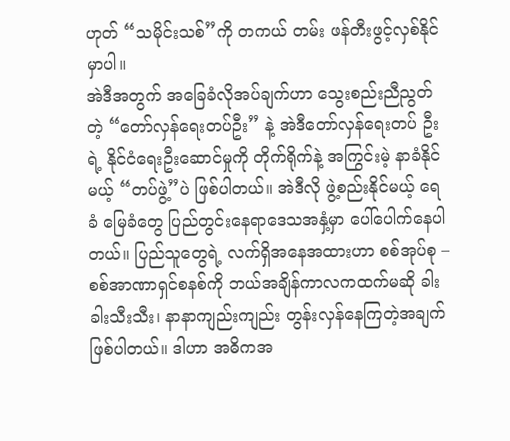ဟုတ် “သမိုင်းသစ်”ကို တကယ် တမ်း ဖန်တီးဖွင့်လှစ်နိုင်မှာပါ။
အဲဒီအတွက် အခြေခံလိုအပ်ချက်ဟာ သွေးစည်းညီညွတ်တဲ့ “တော်လှန်ရေးတပ်ဦး” နဲ့ အဲဒီတော်လှန်ရေးတပ် ဦးရဲ့ နိုင်ငံရေးဦးဆောင်မှုကို တိုက်ရိုက်နဲ့ အကြွင်းမဲ့ နာခံနိုင်မယ့် “တပ်ဖွဲ့”ပဲ ဖြစ်ပါတယ်။ အဲဒီလို ဖွဲ့စည်းနိုင်မယ့် ရေခံ မြေခံတွေ ပြည်တွင်းနေရာဒေသအနှံ့မှာ ပေါ်ပေါက်နေပါတယ်။ ပြည်သူတွေရဲ့ လက်ရှိအနေအထားဟာ စစ်အုပ်စု – စစ်အာဏာရှင်စနစ်ကို ဘယ်အချိန်ကာလကထက်မဆို ခါးခါးသီးသီး၊ နာနာကျည်းကျည်း တွန်းလှန်နေကြတဲ့အချက် ဖြစ်ပါတယ်။ ဒါဟာ အဓိကအ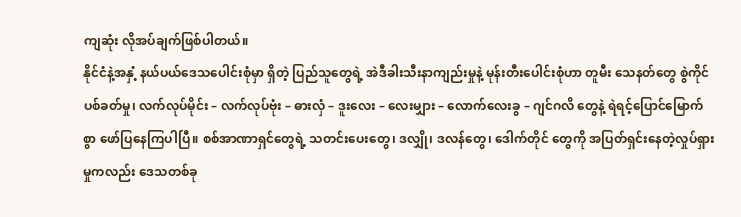ကျဆုံး လိုအပ်ချက်ဖြစ်ပါတယ်။
နိုင်ငံနဲ့အနှံ့ နယ်ပယ်ဒေသပေါင်းစုံမှာ ရှိတဲ့ ပြည်သူတွေရဲ့ အဲဒီခါးသီးနာကျည်းမှုနဲ့ မုန်းတီးပေါင်းစုံဟာ တူမီး သေနတ်တွေ စွဲကိုင် ပစ်ခတ်မှု၊ လက်လုပ်မိုင်း – လက်လုပ်ဗုံး – ဓားလှံ – ဒူးလေး – လေးမျှား – လောက်လေးခွ – ဂျင်ဂလိ တွေနဲ့ ရဲရင့်ပြောင်မြောက်စွာ ဖော်ပြနေကြပါပြီ။ စစ်အာဏာရှင်တွေရဲ့ သတင်းပေးတွေ၊ ဒလျှို၊ ဒလန်တွေ၊ ဒေါက်တိုင် တွေကို အပြတ်ရှင်းနေတဲ့လှုပ်ရှားမှုကလည်း ဒေသတစ်ခု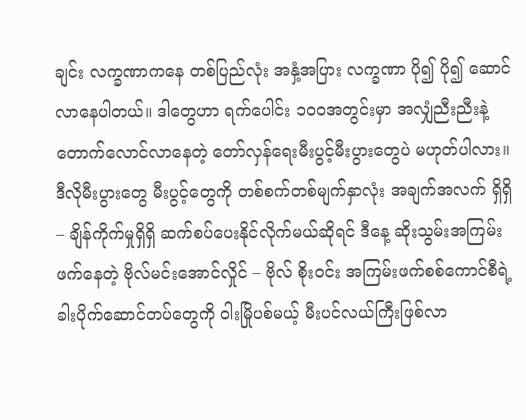ချင်း လက္ခဏာကနေ တစ်ပြည်လုံး အနှံ့အပြား လက္ခဏာ ပို၍ ပို၍ ဆောင်လာနေပါတယ်။ ဒါတွေဟာ ရက်ပေါင်း ၁၀ဝအတွင်းမှာ အလျှံညီးညီးနဲ့ တောက်လောင်လာနေတဲ့ တော်လှန်ရေးမီးပွင့်မီးပွားတွေပဲ မဟုတ်ပါလား။ ဒီလိုမီးပွားတွေ မီးပွင့်တွေကို တစ်စက်တစ်မျက်နှာလုံး အချက်အလက် ရှိရှိ – ချိန်ကိုက်မှုရှိရှိ ဆက်စပ်ပေးနိုင်လိုက်မယ်ဆိုရင် ဒီနေ့ ဆိုးသွမ်းအကြမ်းဖက်နေတဲ့ ဗိုလ်မင်းအောင်လှိုင် – ဗိုလ် စိုးဝင်း အကြမ်းဖက်စစ်ကောင်စီရဲ့ ခါးပိုက်ဆောင်တပ်တွေကို ဝါးမြိုပစ်မယ့် မီးပင်လယ်ကြီးဖြစ်လာ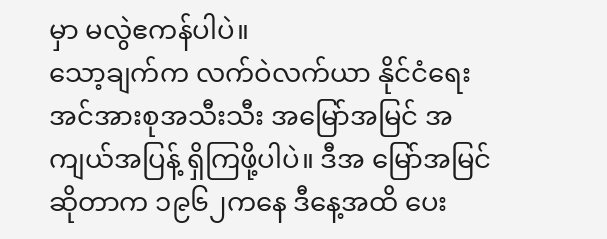မှာ မလွဲဧကန်ပါပဲ။
သော့ချက်က လက်ဝဲလက်ယာ နိုင်ငံရေးအင်အားစုအသီးသီး အမြော်အမြင် အကျယ်အပြန့် ရှိကြဖို့ပါပဲ။ ဒီအ မြော်အမြင် ဆိုတာက ၁၉၆၂ကနေ ဒီနေ့အထိ ပေး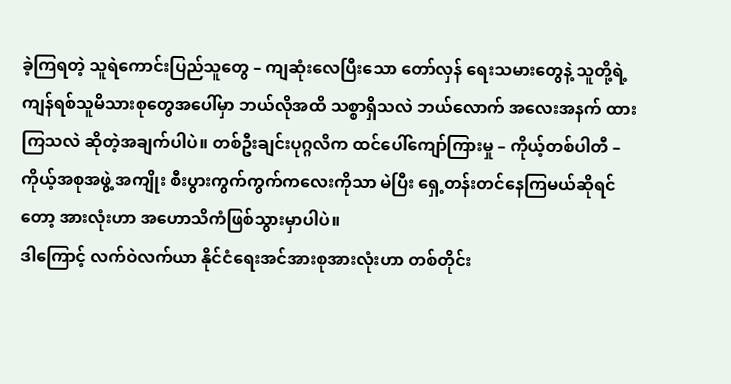ခဲ့ကြရတဲ့ သူရဲကောင်းပြည်သူတွေ – ကျဆုံးလေပြီးသော တော်လှန် ရေးသမားတွေနဲ့ သူတို့ရဲ့ ကျန်ရစ်သူမိသားစုတွေအပေါ်မှာ ဘယ်လိုအထိ သစ္စာရှိသလဲ ဘယ်လောက် အလေးအနက် ထားကြသလဲ ဆိုတဲ့အချက်ပါပဲ။ တစ်ဦးချင်းပုဂ္ဂလိက ထင်ပေါ်ကျော်ကြားမှု – ကိုယ့်တစ်ပါတီ – ကိုယ့်အစုအဖွဲ့ အကျိုး စီးပွားကွက်ကွက်ကလေးကိုသာ မဲပြီး ရှေ့တန်းတင်နေကြမယ်ဆိုရင်တော့ အားလုံးဟာ အဟောသိကံဖြစ်သွားမှာပါပဲ။
ဒါကြောင့် လက်ဝဲလက်ယာ နိုင်ငံရေးအင်အားစုအားလုံးဟာ တစ်တိုင်း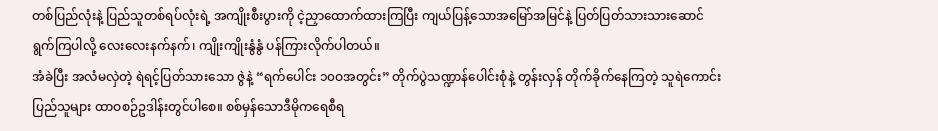တစ်ပြည်လုံးနဲ့ ပြည်သူတစ်ရပ်လုံးရဲ့ အကျိုးစီးပွားကို ငဲ့ညှာထောက်ထားကြပြီး ကျယ်ပြန့်သောအမြော်အမြင်နဲ့ ပြတ်ပြတ်သားသားဆောင်ရွက်ကြပါလို့ လေးလေးနက်နက်၊ ကျိုးကျိုးနွံနွံ ပန်ကြားလိုက်ပါတယ်။
အံခဲပြီး အလံမလှဲတဲ့ ရဲရင့်ပြတ်သားသော ဇွဲနဲ့ “ရက်ပေါင်း ၁၀ဝအတွင်း” တိုက်ပွဲသဏ္ဍာန်ပေါင်းစုံနဲ့ တွန်းလှန် တိုက်ခိုက်နေကြတဲ့ သူရဲကောင်းပြည်သူများ ထာဝစဉ်ဥဒါန်းတွင်ပါစေ။ စစ်မှန်သောဒီမိုကရေစီရ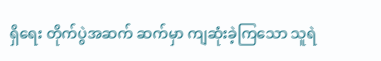ရှိရေး တိုက်ပွဲအဆက် ဆက်မှာ ကျဆုံးခဲ့ကြသော သူရဲ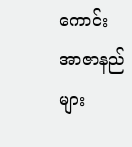ကောင်းအာဇာနည်များ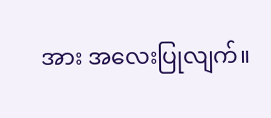အား အလေးပြုလျက်။